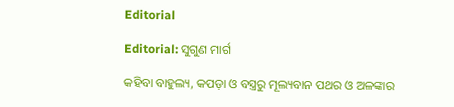Editorial

Editorial: ସୁଗୁଣ ମାର୍ଗ

କହିବା ବାହୁଲ୍ୟ, କପଡ଼ା ଓ ବସ୍ତ୍ରରୁ ମୂଲ୍ୟବାନ ପଥର ଓ ଅଳଙ୍କାର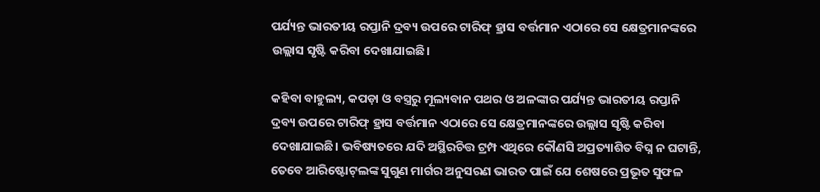ପର୍ଯ୍ୟନ୍ତ ଭାରତୀୟ ରପ୍ତାନି ଦ୍ରବ୍ୟ ଉପରେ ଟାରିଫ୍ ହ୍ରାସ ବର୍ତ୍ତମାନ ଏଠାରେ ସେ କ୍ଷେତ୍ରମାନଙ୍କରେ ଉଲ୍ଲାସ ସୃଷ୍ଟି କରିବା ଦେଖାଯାଇଛି।

କହିବା ବାହୁଲ୍ୟ, କପଡ଼ା ଓ ବସ୍ତ୍ରରୁ ମୂଲ୍ୟବାନ ପଥର ଓ ଅଳଙ୍କାର ପର୍ଯ୍ୟନ୍ତ ଭାରତୀୟ ରପ୍ତାନି ଦ୍ରବ୍ୟ ଉପରେ ଟାରିଫ୍ ହ୍ରାସ ବର୍ତ୍ତମାନ ଏଠାରେ ସେ କ୍ଷେତ୍ରମାନଙ୍କରେ ଉଲ୍ଲାସ ସୃଷ୍ଟି କରିବା ଦେଖାଯାଇଛି। ଭବିଷ୍ୟତରେ ଯଦି ଅସ୍ଥିରଚିତ୍ତ ଟ୍ରମ୍ପ ଏଥିରେ କୌଣସି ଅପ୍ରତ୍ୟାଶିତ ବିଘ୍ନ ନ ଘଟାନ୍ତି, ତେବେ ଆରିଷ୍ଟୋଟ୍‌ଲଙ୍କ ସୁଗୁଣ ମାର୍ଗର ଅନୁସରଣ ଭାରତ ପାଇଁ ଯେ ଶେଷରେ ପ୍ରଭୂତ ସୁଫଳ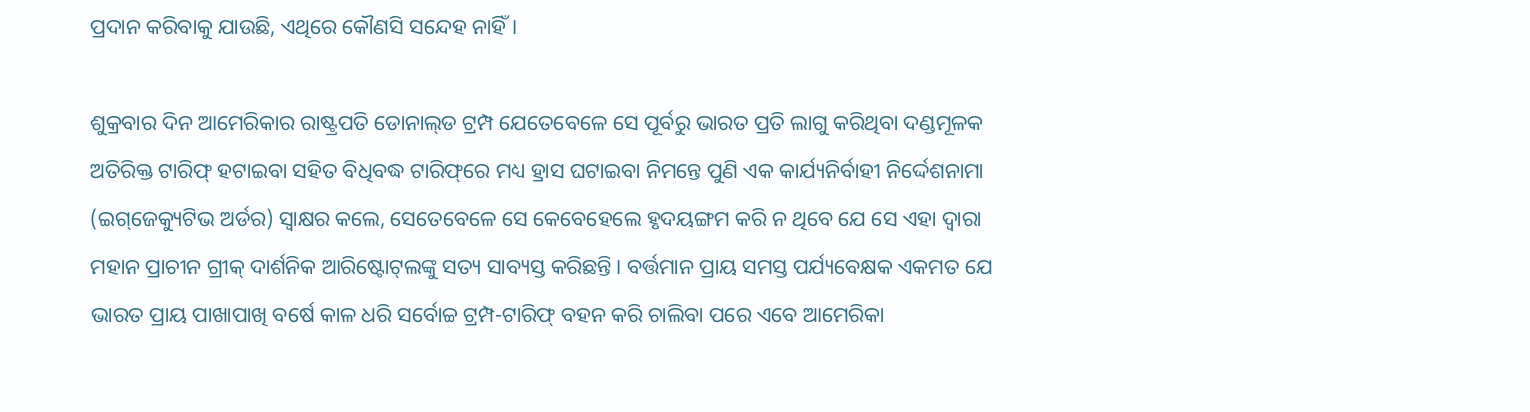ପ୍ରଦାନ କରିବାକୁ ଯାଉଛି, ଏଥିରେ କୌଣସି ସନ୍ଦେହ ନାହିଁ।

ଶୁକ୍ରବାର ଦିନ ଆମେରିକାର ରାଷ୍ଟ୍ରପତି ଡୋନାଲ୍‌ଡ ଟ୍ରମ୍ପ ଯେତେବେଳେ ସେ ପୂର୍ବରୁ ଭାରତ ପ୍ରତି ଲାଗୁ କରିଥିବା ଦଣ୍ଡମୂଳକ ଅତିରିକ୍ତ ଟାରିଫ୍ ହଟାଇବା ସହିତ ବିଧିବଦ୍ଧ ଟାରିଫ୍‌ରେ ମଧ୍ୟ ହ୍ରାସ ଘଟାଇବା ନିମନ୍ତେ ପୁଣି ଏକ କାର୍ଯ୍ୟନିର୍ବାହୀ ନିର୍ଦ୍ଦେଶନାମା (ଇଗ୍‌ଜେକ୍ୟୁଟିଭ ଅର୍ଡର) ସ୍ବାକ୍ଷର କଲେ, ସେତେବେଳେ ସେ କେବେହେଲେ ହୃଦୟଙ୍ଗମ କରି ନ ଥିବେ ଯେ ସେ ଏହା ଦ୍ବାରା ମହାନ ପ୍ରାଚୀନ ଗ୍ରୀକ୍ ଦାର୍ଶନିକ ଆରିଷ୍ଟୋଟ୍‌ଲଙ୍କୁ ସତ୍ୟ ସାବ୍ୟସ୍ତ କରିଛନ୍ତି। ବର୍ତ୍ତମାନ ପ୍ରାୟ ସମସ୍ତ ପର୍ଯ୍ୟବେକ୍ଷକ ଏକମତ ଯେ ଭାରତ ପ୍ରାୟ ପାଖାପାଖି ବ‌ର୍ଷେ କାଳ ଧରି ସର୍ବୋଚ୍ଚ ଟ୍ରମ୍ପ-ଟାରିଫ୍ ବହନ କରି ଚାଲିବା ପରେ ଏବେ ଆମେରିକା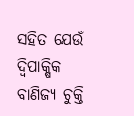ସହିତ ଯେଉଁ ଦ୍ବିପାକ୍ଷିକ ବାଣିଜ୍ୟ ଚୁକ୍ତି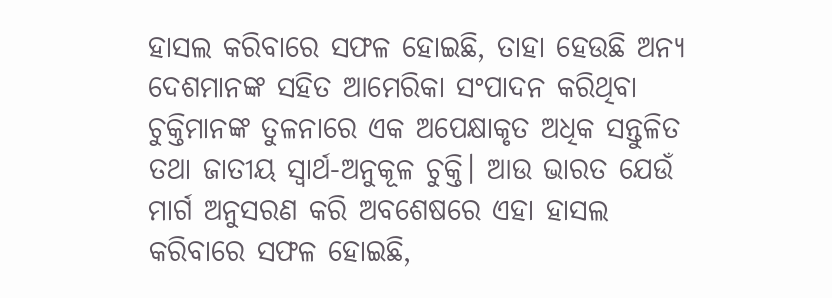ହାସଲ କରିବାରେ ସଫଳ ହୋଇଛି, ତାହା ହେଉଛି ଅନ୍ୟ ଦେଶମାନଙ୍କ ସହିତ ଆମେରିକା ସଂପାଦନ କରିଥିବା ଚୁକ୍ତିମାନଙ୍କ ତୁଳନାରେ ଏକ ଅପେକ୍ଷାକୃତ ଅଧିକ ସନ୍ତୁଳିତ ତଥା ଜାତୀୟ ସ୍ବାର୍ଥ-ଅନୁକୂଳ ଚୁକ୍ତି। ଆଉ ଭାରତ ଯେଉଁ ମାର୍ଗ ଅନୁସରଣ କରି ଅବଶେଷରେ ଏହା ହାସଲ କରିବାରେ ସଫଳ ହୋଇଛି,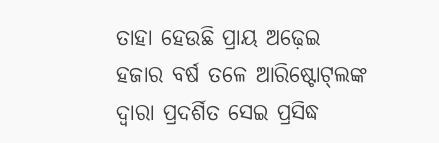ତାହା ହେଉଛି ପ୍ରାୟ ଅଢ଼େଇ ହଜାର ବର୍ଷ ତଳେ ଆରିଷ୍ଟୋଟ୍‌ଲଙ୍କ ଦ୍ବାରା ପ୍ରଦର୍ଶିତ ସେଇ ପ୍ରସିଦ୍ଧ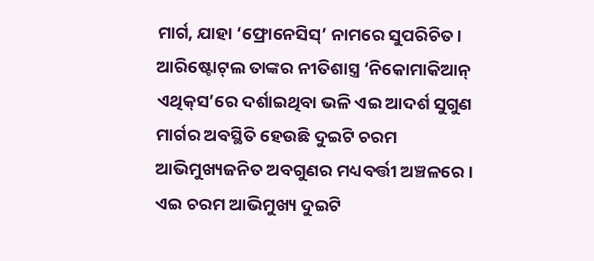ମାର୍ଗ, ଯାହା ‘ଫ୍ରୋନେସିସ୍’ ନାମରେ ସୁପରିଚିତ।
ଆରିଷ୍ଟୋଟ୍‌ଲ ତାଙ୍କର ନୀତିଶାସ୍ତ୍ର ‘ନିକୋମାକିଆନ୍ ଏଥିକ୍‌ସ’ରେ ଦର୍ଶାଇଥିବା ଭଳି ଏଇ ଆଦର୍ଶ ସୁଗୁଣ ମାର୍ଗର ଅବସ୍ଥିତି ହେଉଛି ଦୁଇଟି ଚରମ ଆଭିମୁଖ୍ୟଜନିତ ଅବଗୁଣର ମଧ୍ୟବର୍ତ୍ତୀ ଅଞ୍ଚଳରେ। ଏଇ ଚରମ ଆଭିମୁଖ୍ୟ ଦୁଇଟି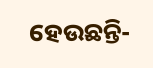ହେଉଛନ୍ତି-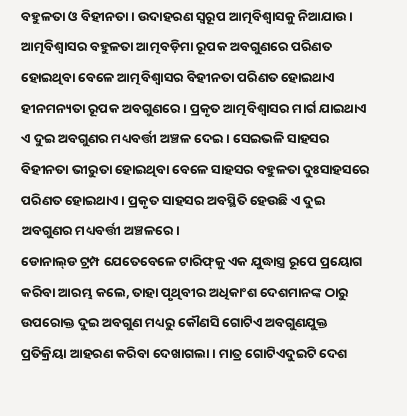ବହୁଳତା ଓ ବିହୀନତା। ଉଦାହରଣ ସ୍ବରୂପ ଆତ୍ମବିଶ୍ବାସକୁ ନିଆଯାଉ। ଆତ୍ମବିଶ୍ବାସର ବହୁଳତା ଆତ୍ମବଡ଼ିମା ରୂପକ ଅବଗୁଣରେ ପରିଣତ ହୋଇଥିବା ବେଳେ ଆତ୍ମବିଶ୍ବାସର ବିହୀନତା ପରିଣତ ହୋଇଥାଏ ହୀନମନ୍ୟତା ରୂପକ ଅବଗୁଣରେ। ପ୍ରକୃତ ଆତ୍ମବିଶ୍ବାସର ମାର୍ଗ ଯାଇଥାଏ ଏ ଦୁଇ ଅବଗୁଣର ମଧ୍ୟବର୍ତ୍ତୀ ଅଞ୍ଚଳ ଦେଇ। ସେଇଭଳି ସାହସର ବିହୀନତା ଭୀରୁତା ହୋଇଥିବା ବେଳେ ସାହସର ବହୁଳତା ଦୁଃସାହସରେ ପରିଣତ ହୋଇଥାଏ। ପ୍ରକୃତ ସାହସର ଅବସ୍ଥିତି ହେଉଛି ଏ ଦୁଇ ଅବଗୁଣର ମଧ୍ୟବର୍ତ୍ତୀ ଅଞ୍ଚଳରେ।
ଡୋନାଲ୍‌ଡ ଟ୍ରମ୍ପ ଯେତେବେଳେ ଟାରିଫ୍‌କୁ ଏକ ଯୁଦ୍ଧାସ୍ତ୍ର ରୂପେ ପ୍ରୟୋଗ କରିବା ଆରମ୍ଭ କଲେ, ତାହା ପୃଥିବୀର ଅଧିକାଂଶ ଦେଶମାନଙ୍କ ଠାରୁ ଉପରୋକ୍ତ ଦୁଇ ଅବଗୁଣ ମଧ୍ୟରୁ କୌଣସି ଗୋଟିଏ ଅବଗୁଣଯୁକ୍ତ ପ୍ରତିକ୍ରିୟା ଆହରଣ କରିବା ଦେଖାଗଲା। ମାତ୍ର ଗୋଟିଏଦୁଇଟି ଦେଶ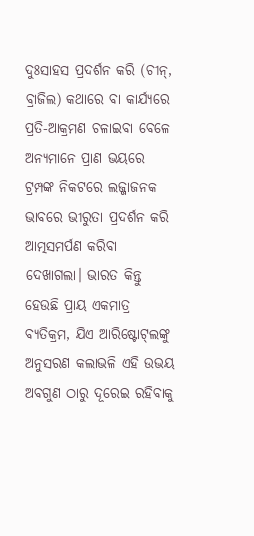ଦୁଃସାହସ ପ୍ରଦର୍ଶନ କରି (ଚୀନ୍, ବ୍ରାଜିଲ) କଥାରେ ବା କାର୍ଯ୍ୟରେ ପ୍ରତି-ଆକ୍ରମଣ ଚଳାଇବା ବେଳେ ଅନ୍ୟମାନେ ପ୍ରାଣ ଭୟରେ ଟ୍ରମ୍ପଙ୍କ ନିକଟରେ ଲଜ୍ଜାଜନକ ଭାବରେ ଭୀରୁତା ପ୍ରଦର୍ଶନ କରି ଆତ୍ମସମର୍ପଣ କରିବା ଦେଖାଗଲା। ଭାରତ କିନ୍ତୁ ହେଉଛି ପ୍ରାୟ ଏକମାତ୍ର ବ୍ୟତିକ୍ରମ, ଯିଏ ଆରିଷ୍ଟୋଟ୍‌ଲଙ୍କୁ ଅନୁସରଣ କଲାଭଳି ଏହି ଉଭୟ ଅବଗୁଣ ଠାରୁ ଦୂରେଇ ରହିବାକୁ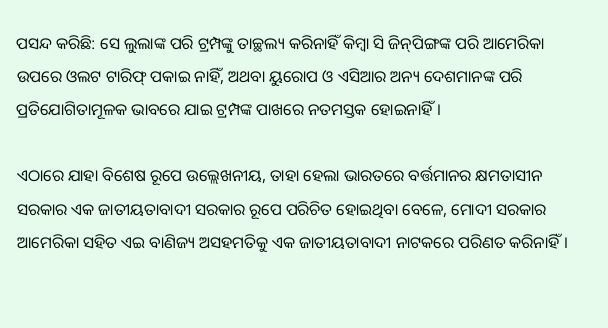ପସନ୍ଦ କରିଛି: ସେ ଲୁଲାଙ୍କ ପରି ଟ୍ରମ୍ପଙ୍କୁ ତାଚ୍ଛଲ୍ୟ କରିନାହିଁ କିମ୍ବା ସି ଜିନ୍‌ପିଙ୍ଗଙ୍କ ପରି ଆମେରିକା ଉପରେ ଓଲଟ ଟାରିଫ୍ ପକାଇ ନାହିଁ, ଅଥବା ୟୁରୋପ ଓ ଏସିଆର ଅନ୍ୟ ଦେଶମାନଙ୍କ ପରି ପ୍ରତିଯୋଗିତାମୂଳକ ଭାବରେ ଯାଇ ଟ୍ରମ୍ପଙ୍କ ପାଖରେ ନତମସ୍ତକ ହୋଇନାହିଁ।

ଏଠାରେ ଯାହା ବିଶେଷ ରୂପେ ଉଲ୍ଲେଖନୀୟ, ତାହା ହେଲା ଭାରତରେ ବର୍ତ୍ତମାନର କ୍ଷମତାସୀନ ସରକାର ଏକ ଜାତୀୟତାବାଦୀ ସରକାର ରୂପେ ପରିଚିତ ହୋଇଥିବା ବେଳେ, ମୋଦୀ ସରକାର ଆମେରିକା ସହିତ ଏଇ ବାଣିଜ୍ୟ ଅସହମତିକୁ ଏକ ଜାତୀୟତାବାଦୀ ନାଟକରେ ପରିଣତ କରିନାହିଁ।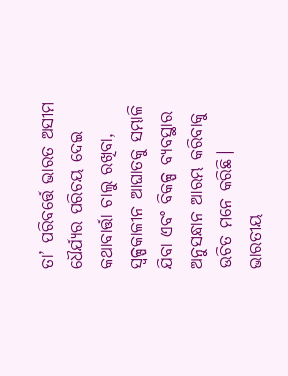ତା’ ପରିବର୍ତ୍ତେ ଭାରତ ଅସୀମ ଧୈର୍ଯ୍ୟର ପରିଚୟ ଦେଇ କଥାବାର୍ତ୍ତା ଚାଲୁ ରଖିବା, ସ୍ବଳ୍ପକାଳୀନ ଆଘାତକୁ ସମ୍ଭାଳି ଯିବା ଏବଂ ବିକଳ୍ପ ବ୍ୟବସ୍ଥାର ଅନୁସନ୍ଧାନ ଆରମ୍ଭ କରିବାକୁ ଉଚିତ ମନେ କରିଛି। ଭାରତୀୟ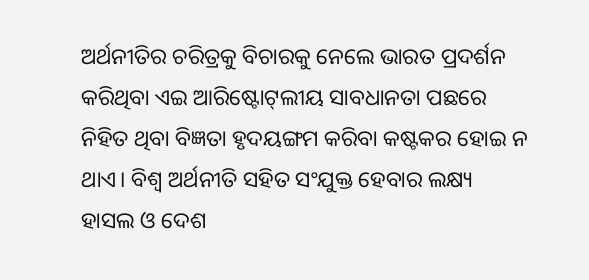ଅର୍ଥନୀତିର ଚରିତ୍ରକୁ ବିଚାରକୁ ନେଲେ ଭାରତ ପ୍ରଦର୍ଶନ କରିଥିବା ଏଇ ଆରିଷ୍ଟୋଟ୍‌ଲୀୟ ସାବଧାନତା ପଛରେ ନିହିତ ଥିବା ବିଜ୍ଞତା ହୃଦୟଙ୍ଗମ କରିବା କଷ୍ଟକର ହୋଇ ନ ଥାଏ। ବିଶ୍ବ ଅର୍ଥନୀତି ସହିତ ସଂଯୁକ୍ତ ହେବାର ଲକ୍ଷ୍ୟ ହାସଲ ଓ ଦେଶ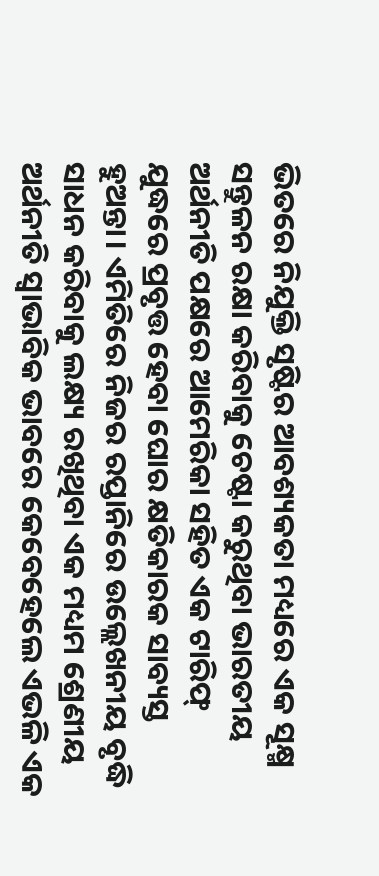ଭିତରେ ନିଯୁକ୍ତି ସୃଷ୍ଟିର ଆବଶ୍ୟକତା ମଧ୍ୟରେ ଏକ ସୂକ୍ଷ୍ମ ସନ୍ତୁଳନ ରକ୍ଷା କରିବାକୁ ଚେଷ୍ଟା କରୁଥିବା ଭାରତୀୟ ଅର୍ଥନୀତି ପକ୍ଷରେ ଆମେରିକା ସହିତ ଏକ ଟାରିଫ୍ ଯୁଦ୍ଧରେ ପ୍ରବୃତ୍ତ ହେବା ଘୋର କ୍ଷତିକାରକ ସାବ୍ୟସ୍ତ ହୁଅନ୍ତା। ଏମିତିରେ ନିଜର ରପ୍ତାନିରେ ଉଲ୍ଲେଖନୀୟ ବୃଦ୍ଧି ସାଧନ କରିବାକୁ ଲକ୍ଷ୍ୟ ରଖିଥିବା ଏକ ମଧ୍ୟମ ଶ୍ରେଣୀୟ ଅର୍ଥନୀତି ସ୍ବାଭାବିକ ଭାବରେ କେବେହେଲେ ଏଭଳି ଏକ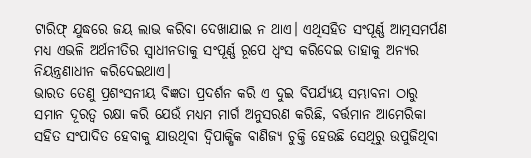ଟାରିଫ୍ ଯୁଦ୍ଧରେ ଜୟ ଲାଭ କରିବା ଦେଖାଯାଇ ନ ଥାଏ। ଏଥିସହିତ ସଂପୂର୍ଣ୍ଣ ଆତ୍ମସମର୍ପଣ ମଧ୍ୟ ଏଭଳି ଅର୍ଥନୀତିର ସ୍ବାଧୀନତାକୁ ସଂପୂର୍ଣ୍ଣ ରୂପେ ଧ୍ବଂସ କରିଦେଇ ତାହାକୁ ଅନ୍ୟର ନିୟନ୍ତ୍ରଣାଧୀନ କରିଦେଇଥାଏ।
ଭାରତ ତେଣୁ ପ୍ରଶଂସନୀୟ ବିଜ୍ଞତା ପ୍ରଦର୍ଶନ କରି ଏ ଦୁଇ ବିପର୍ଯ୍ୟୟ ସମ୍ଭାବନା ଠାରୁ ସମାନ ଦୂରତ୍ବ ରକ୍ଷା କରି ଯେଉଁ ମଧ୍ୟମ ମାର୍ଗ ଅନୁସରଣ କରିଛି, ବର୍ତ୍ତମାନ ଆମେରିକା ସହିତ ସଂପାଦିତ ହେବାକୁ ଯାଉଥିବା ଦ୍ବିପାକ୍ଷିକ ବାଣିଜ୍ୟ ଚୁକ୍ତି ହେଉଛି ସେଥିରୁ ଉପୁଜିଥିବା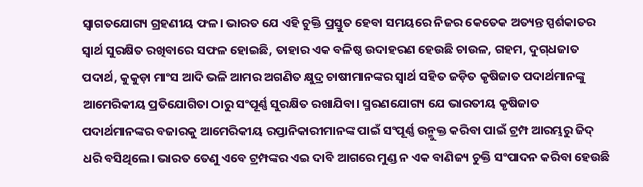ସ୍ବାଗତଯୋଗ୍ୟ ଗ୍ରହଣୀୟ ଫଳ। ଭାରତ ଯେ ଏହି ଚୁକ୍ତି ପ୍ରସ୍ତୁତ ହେବା ସମୟରେ ନିଜର କେତେକ ଅତ୍ୟନ୍ତ ସ୍ପର୍ଶକାତର ସ୍ବାର୍ଥ ସୁରକ୍ଷିତ ରଖିବାରେ ସଫଳ ହୋଇଛି, ତାହାର ଏକ ବଳିଷ୍ଠ ଉଦାହରଣ ହେଉଛି ଚାଉଳ, ଗହମ, ଦୁଗ୍‌ଧଜାତ ପଦାର୍ଥ, କୁକୁଡ଼ା ମାଂସ ଆଦି ଭଳି ଆମର ଅଗଣିତ କ୍ଷୁଦ୍ର ଚାଷୀମାନଙ୍କର ସ୍ବାର୍ଥ ସହିତ ଜଡ଼ିତ କୃଷିଜାତ ପଦାର୍ଥମାନଙ୍କୁ ଆମେରିକୀୟ ପ୍ରତିଯୋଗିତା ଠାରୁ ସଂପୂର୍ଣ୍ଣ ସୁରକ୍ଷିତ ରଖାଯିବା। ସ୍ମରଣଯୋଗ୍ୟ ଯେ ଭାରତୀୟ କୃଷିଜାତ ପଦାର୍ଥମାନଙ୍କର ବଜାରକୁ ଆମେରିକୀୟ ରପ୍ତାନିକାରୀମାନଙ୍କ ପାଇଁ ସଂପୂର୍ଣ୍ଣ ଉନ୍ମୁକ୍ତ କରିବା ପାଇଁ ଟ୍ରମ୍ପ ଆରମ୍ଭରୁ ଜିଦ୍ ଧରି ବସିଥିଲେ। ଭାରତ ତେଣୁ ଏବେ ଟ୍ରମ୍ପଙ୍କର ଏଇ ଦାବି ଆଗରେ ମୁଣ୍ଡ ନ ଏକ ବାଣିଜ୍ୟ ଚୁକ୍ତି ସଂପାଦନ କରିବା ହେଉଛି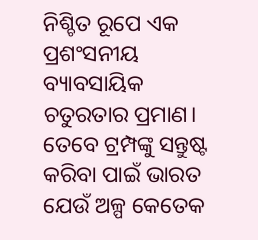ନିଶ୍ଚିତ ରୂପେ ଏକ ପ୍ରଶଂସନୀୟ ବ୍ୟାବସାୟିକ ଚତୁରତାର ପ୍ରମାଣ।
ତେବେ ଟ୍ରମ୍ପଙ୍କୁ ସନ୍ତୁଷ୍ଟ କରିବା ପାଇଁ ଭାରତ ଯେଉଁ ଅଳ୍ପ କେତେକ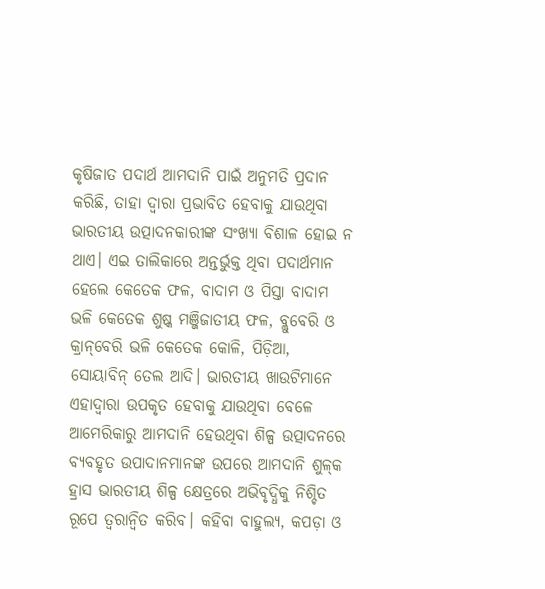କୃଷିଜାତ ପଦାର୍ଥ ଆମଦାନି ପାଇଁ ଅନୁମତି ପ୍ରଦାନ କରିଛି, ତାହା ଦ୍ବାରା ପ୍ରଭାବିତ ହେବାକୁ ଯାଉଥିବା ଭାରତୀୟ ଉତ୍ପାଦନକାରୀଙ୍କ ସଂଖ୍ୟା ବିଶାଳ ହୋଇ ନ ଥାଏ। ଏଇ ତାଲିକାରେ ଅନ୍ତର୍ଭୁକ୍ତ ଥିବା ପଦାର୍ଥମାନ ହେଲେ କେତେକ ଫଳ, ବାଦାମ ଓ ପିସ୍ତା ବାଦାମ ଭଳି କେତେକ ଶୁଷ୍କ ମଞ୍ଜିଜାତୀୟ ଫଳ, ବ୍ଲୁବେରି ଓ କ୍ରାନ୍‌ବେରି ଭଳି କେତେକ କୋଳି, ପିଡ଼ିଆ, ସୋୟାବିନ୍ ତେଲ ଆଦି। ଭାରତୀୟ ଖାଉଟିମାନେ ଏହାଦ୍ବାରା ଉପକୃତ ହେବାକୁ ଯାଉଥିବା ବେଳେ ଆମେରିକାରୁ ଆମଦାନି ହେଉଥିବା ଶିଳ୍ପ ଉତ୍ପାଦନରେ ବ୍ୟବହୃତ ଉପାଦାନମାନଙ୍କ ଉପରେ ଆମଦାନି ଶୁଳ୍‌କ ହ୍ରାସ ଭାରତୀୟ ଶିଳ୍ପ କ୍ଷେତ୍ରରେ ଅଭିବୃଦ୍ଧିକୁ ନିଶ୍ଚିତ ରୂପେ ତ୍ବରାନ୍ବିତ କରିବ। କହିବା ବାହୁଲ୍ୟ, କପଡ଼ା ଓ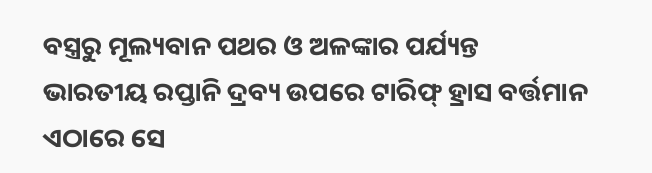ବସ୍ତ୍ରରୁ ମୂଲ୍ୟବାନ ପଥର ଓ ଅଳଙ୍କାର ପର୍ଯ୍ୟନ୍ତ ଭାରତୀୟ ରପ୍ତାନି ଦ୍ରବ୍ୟ ଉପରେ ଟାରିଫ୍ ହ୍ରାସ ବର୍ତ୍ତମାନ ଏଠାରେ ସେ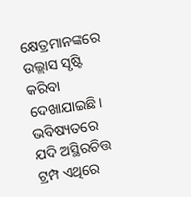କ୍ଷେତ୍ରମାନଙ୍କରେ ଉଲ୍ଲାସ ସୃଷ୍ଟି କରିବା ଦେଖାଯାଇଛି। ଭବିଷ୍ୟତରେ ଯଦି ଅସ୍ଥିରଚିତ୍ତ ଟ୍ରମ୍ପ ଏଥିରେ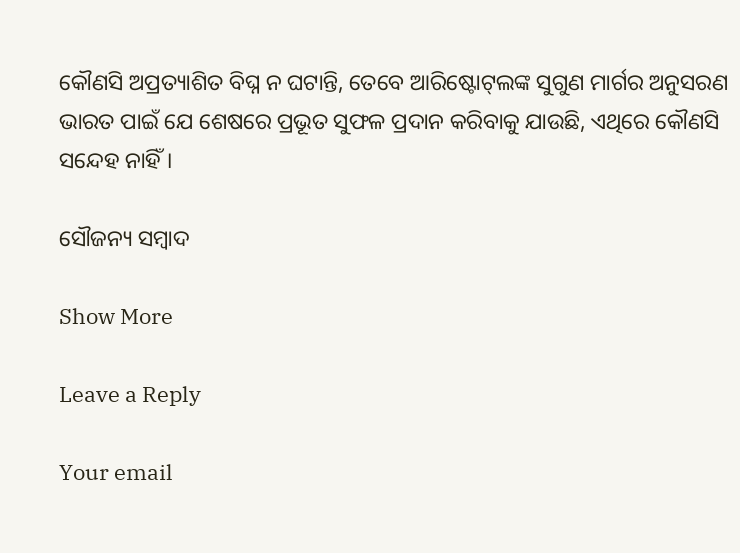କୌଣସି ଅପ୍ରତ୍ୟାଶିତ ବିଘ୍ନ ନ ଘଟାନ୍ତି, ତେବେ ଆରିଷ୍ଟୋଟ୍‌ଲଙ୍କ ସୁଗୁଣ ମାର୍ଗର ଅନୁସରଣ ଭାରତ ପାଇଁ ଯେ ଶେଷରେ ପ୍ରଭୂତ ସୁଫଳ ପ୍ରଦାନ କରିବାକୁ ଯାଉଛି, ଏଥିରେ କୌଣସି ସନ୍ଦେହ ନାହିଁ।

ସୌଜନ୍ୟ ସମ୍ବାଦ

Show More

Leave a Reply

Your email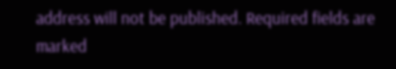address will not be published. Required fields are marked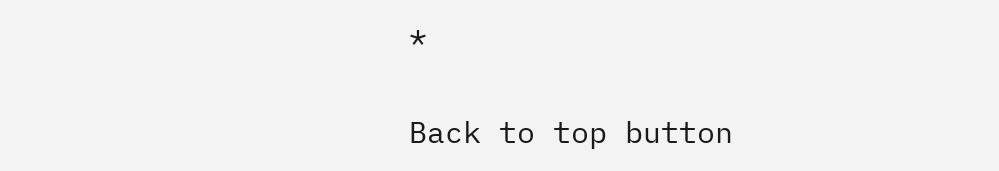*

Back to top button